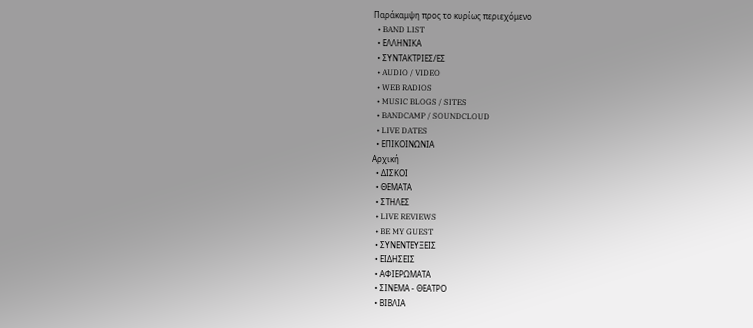Παράκαμψη προς το κυρίως περιεχόμενο
  • BAND LIST
  • ΕΛΛΗΝΙΚΑ
  • ΣΥΝΤΑΚΤΡΙΕΣ/ΕΣ
  • AUDIO / VIDEO
  • WEB RADIOS
  • MUSIC BLOGS / SITES
  • BANDCAMP / SOUNDCLOUD
  • LIVE DATES
  • ΕΠΙΚΟΙΝΩΝΙΑ
Αρχική
  • ΔΙΣΚΟΙ
  • ΘΕΜΑΤΑ
  • ΣΤΗΛΕΣ
  • LIVE REVIEWS
  • BE MY GUEST
  • ΣΥΝΕΝΤΕΥΞΕΙΣ
  • ΕΙΔΗΣΕΙΣ
  • ΑΦΙΕΡΩΜΑΤΑ
  • ΣΙΝΕΜΑ - ΘΕΑΤΡΟ
  • ΒΙΒΛΙΑ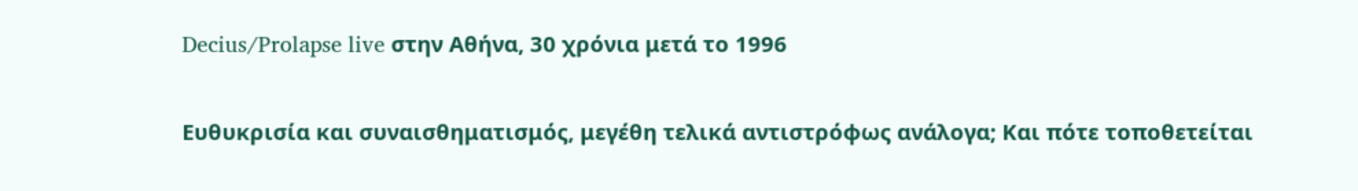Decius/Prolapse live στην Αθήνα, 30 χρόνια μετά το 1996

Ευθυκρισία και συναισθηματισμός, μεγέθη τελικά αντιστρόφως ανάλογα; Και πότε τοποθετείται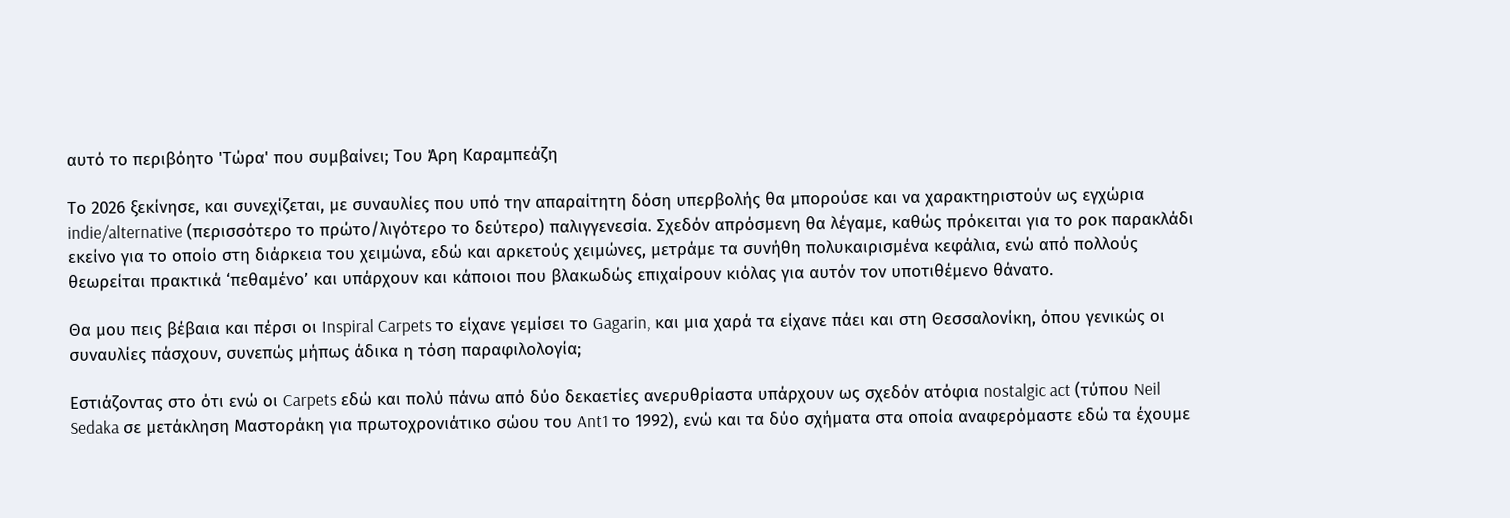αυτό το περιβόητο 'Τώρα' που συμβαίνει; Του Άρη Καραμπεάζη

Το 2026 ξεκίνησε, και συνεχίζεται, με συναυλίες που υπό την απαραίτητη δόση υπερβολής θα μπορούσε και να χαρακτηριστούν ως εγχώρια indie/alternative (περισσότερο το πρώτο/λιγότερο το δεύτερο) παλιγγενεσία. Σχεδόν απρόσμενη θα λέγαμε, καθώς πρόκειται για το ροκ παρακλάδι εκείνο για το οποίο στη διάρκεια του χειμώνα, εδώ και αρκετούς χειμώνες, μετράμε τα συνήθη πολυκαιρισμένα κεφάλια, ενώ από πολλούς θεωρείται πρακτικά ‘πεθαμένο’ και υπάρχουν και κάποιοι που βλακωδώς επιχαίρουν κιόλας για αυτόν τον υποτιθέμενο θάνατο.

Θα μου πεις βέβαια και πέρσι οι Inspiral Carpets το είχανε γεμίσει το Gagarin, και μια χαρά τα είχανε πάει και στη Θεσσαλονίκη, όπου γενικώς οι συναυλίες πάσχουν, συνεπώς μήπως άδικα η τόση παραφιλολογία;

Εστιάζοντας στο ότι ενώ οι Carpets εδώ και πολύ πάνω από δύο δεκαετίες ανερυθρίαστα υπάρχουν ως σχεδόν ατόφια nostalgic act (τύπου Neil Sedaka σε μετάκληση Μαστοράκη για πρωτοχρονιάτικο σώου του Ant1 το 1992), ενώ και τα δύο σχήματα στα οποία αναφερόμαστε εδώ τα έχουμε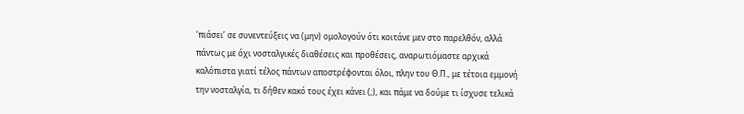‘πιάσει’ σε συνεντεύξεις να (μην) ομολογούν ότι κοιτάνε μεν στο παρελθόν, αλλά πάντως με όχι νοσταλγικές διαθέσεις και προθέσεις, αναρωτιόμαστε αρχικά καλόπιστα γιατί τέλος πάντων αποστρέφονται όλοι, πλην του Θ.Π., με τέτοια εμμονή την νοσταλγία, τι δήθεν κακό τους έχει κάνει (;), και πάμε να δούμε τι ίσχυσε τελικά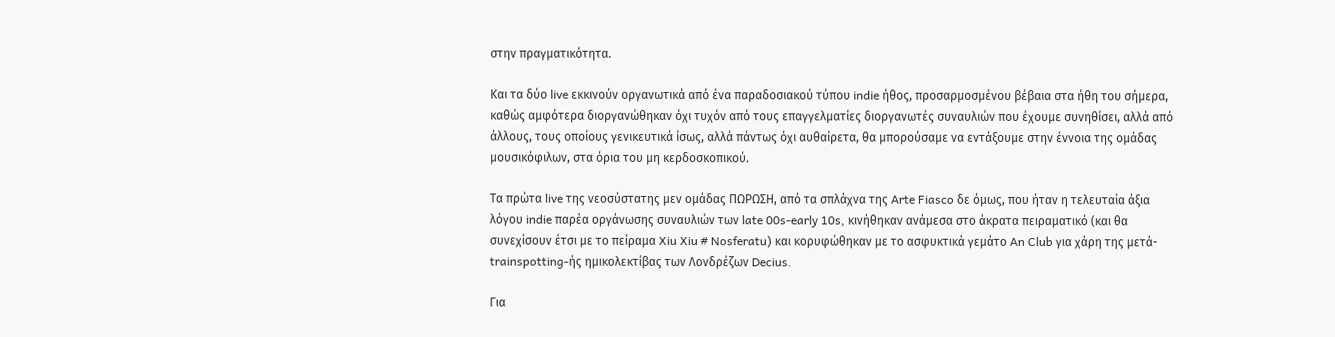στην πραγματικότητα.

Και τα δύο live εκκινούν οργανωτικά από ένα παραδοσιακού τύπου indie ήθος, προσαρμοσμένου βέβαια στα ήθη του σήμερα, καθώς αμφότερα διοργανώθηκαν όχι τυχόν από τους επαγγελματίες διοργανωτές συναυλιών που έχουμε συνηθίσει, αλλά από άλλους, τους οποίους γενικευτικά ίσως, αλλά πάντως όχι αυθαίρετα, θα μπορούσαμε να εντάξουμε στην έννοια της ομάδας μουσικόφιλων, στα όρια του μη κερδοσκοπικού.

Τα πρώτα live της νεοσύστατης μεν ομάδας ΠΩΡΩΣH, από τα σπλάχνα της Arte Fiasco δε όμως, που ήταν η τελευταία άξια λόγου indie παρέα οργάνωσης συναυλιών των late 00s-early 10s, κινήθηκαν ανάμεσα στο άκρατα πειραματικό (και θα συνεχίσουν έτσι με το πείραμα Xiu Xiu # Nosferatu) και κορυφώθηκαν με το ασφυκτικά γεμάτο An Club για χάρη της μετά- trainspotting-ής ημικολεκτίβας των Λονδρέζων Decius.

Για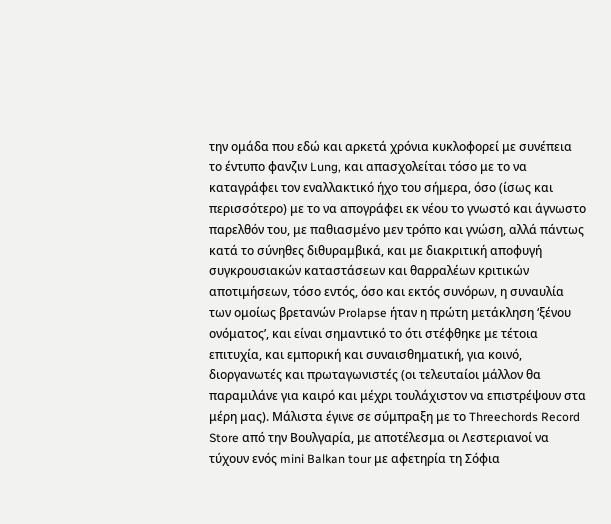την ομάδα που εδώ και αρκετά χρόνια κυκλοφορεί με συνέπεια το έντυπο φανζιν Lung, και απασχολείται τόσο με το να καταγράφει τον εναλλακτικό ήχο του σήμερα, όσο (ίσως και περισσότερο) με το να απογράφει εκ νέου το γνωστό και άγνωστο παρελθόν του, με παθιασμένο μεν τρόπο και γνώση, αλλά πάντως κατά το σύνηθες διθυραμβικά, και με διακριτική αποφυγή συγκρουσιακών καταστάσεων και θαρραλέων κριτικών αποτιμήσεων, τόσο εντός, όσο και εκτός συνόρων, η συναυλία των ομοίως βρετανών Prolapse ήταν η πρώτη μετάκληση ‘ξένου ονόματος’, και είναι σημαντικό το ότι στέφθηκε με τέτοια επιτυχία, και εμπορική και συναισθηματική, για κοινό, διοργανωτές και πρωταγωνιστές (οι τελευταίοι μάλλον θα παραμιλάνε για καιρό και μέχρι τουλάχιστον να επιστρέψουν στα μέρη μας). Μάλιστα έγινε σε σύμπραξη με το Threechords Record Store από την Βουλγαρία, με αποτέλεσμα οι Λεστεριανοί να τύχουν ενός mini Balkan tour με αφετηρία τη Σόφια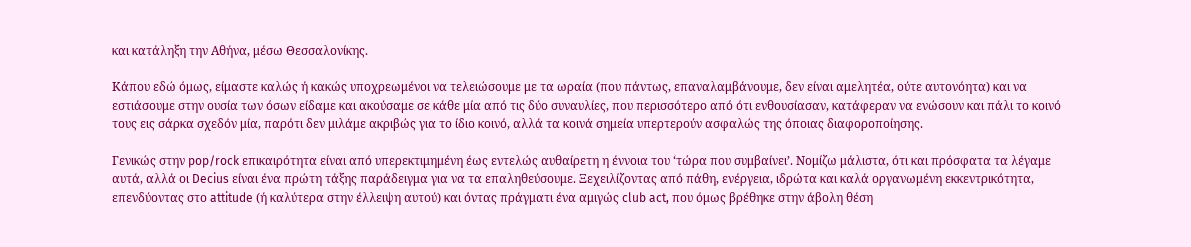και κατάληξη την Αθήνα, μέσω Θεσσαλονίκης.

Κάπου εδώ όμως, είμαστε καλώς ή κακώς υποχρεωμένοι να τελειώσουμε με τα ωραία (που πάντως, επαναλαμβάνουμε, δεν είναι αμελητέα, ούτε αυτονόητα) και να εστιάσουμε στην ουσία των όσων είδαμε και ακούσαμε σε κάθε μία από τις δύο συναυλίες, που περισσότερο από ότι ενθουσίασαν, κατάφεραν να ενώσουν και πάλι το κοινό τους εις σάρκα σχεδόν μία, παρότι δεν μιλάμε ακριβώς για το ίδιο κοινό, αλλά τα κοινά σημεία υπερτερούν ασφαλώς της όποιας διαφοροποίησης.

Γενικώς στην pop/rock επικαιρότητα είναι από υπερεκτιμημένη έως εντελώς αυθαίρετη η έννοια του ‘τώρα που συμβαίνει’. Νομίζω μάλιστα, ότι και πρόσφατα τα λέγαμε αυτά, αλλά οι Decius είναι ένα πρώτη τάξης παράδειγμα για να τα επαληθεύσουμε. Ξεχειλίζοντας από πάθη, ενέργεια, ιδρώτα και καλά οργανωμένη εκκεντρικότητα, επενδύοντας στο attitude (ή καλύτερα στην έλλειψη αυτού) και όντας πράγματι ένα αμιγώς club act, που όμως βρέθηκε στην άβολη θέση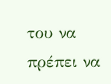του να πρέπει να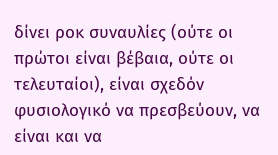δίνει ροκ συναυλίες (ούτε οι πρώτοι είναι βέβαια, ούτε οι τελευταίοι), είναι σχεδόν φυσιολογικό να πρεσβεύουν, να είναι και να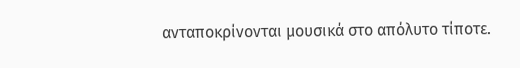ανταποκρίνονται μουσικά στο απόλυτο τίποτε.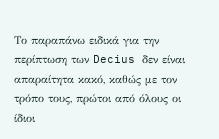Το παραπάνω ειδικά για την περίπτωση των Decius δεν είναι απαραίτητα κακό, καθώς με τον τρόπο τους, πρώτοι από όλους οι ίδιοι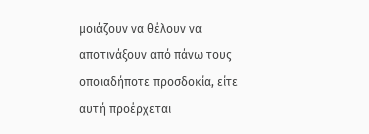μοιάζουν να θέλουν να αποτινάξουν από πάνω τους οποιαδήποτε προσδοκία, είτε αυτή προέρχεται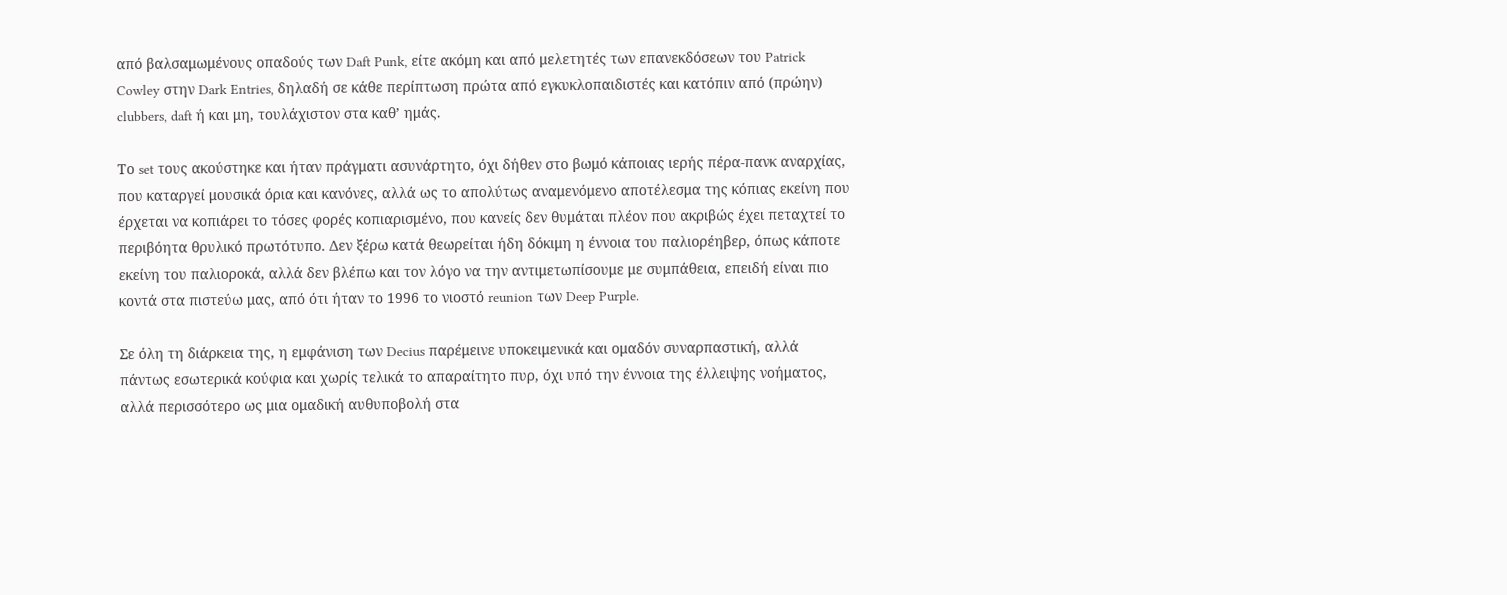από βαλσαμωμένους οπαδούς των Daft Punk, είτε ακόμη και από μελετητές των επανεκδόσεων του Patrick Cowley στην Dark Entries, δηλαδή σε κάθε περίπτωση πρώτα από εγκυκλοπαιδιστές και κατόπιν από (πρώην) clubbers, daft ή και μη, τουλάχιστον στα καθ’ ημάς.

Το set τους ακούστηκε και ήταν πράγματι ασυνάρτητο, όχι δήθεν στο βωμό κάποιας ιερής πέρα-πανκ αναρχίας, που καταργεί μουσικά όρια και κανόνες, αλλά ως το απολύτως αναμενόμενο αποτέλεσμα της κόπιας εκείνη που έρχεται να κοπιάρει το τόσες φορές κοπιαρισμένο, που κανείς δεν θυμάται πλέον που ακριβώς έχει πεταχτεί το περιβόητα θρυλικό πρωτότυπο. Δεν ξέρω κατά θεωρείται ήδη δόκιμη η έννοια του παλιορέηβερ, όπως κάποτε εκείνη του παλιοροκά, αλλά δεν βλέπω και τον λόγο να την αντιμετωπίσουμε με συμπάθεια, επειδή είναι πιο κοντά στα πιστεύω μας, από ότι ήταν το 1996 το νιοστό reunion των Deep Purple.

Σε όλη τη διάρκεια της, η εμφάνιση των Decius παρέμεινε υποκειμενικά και ομαδόν συναρπαστική, αλλά πάντως εσωτερικά κούφια και χωρίς τελικά το απαραίτητο πυρ, όχι υπό την έννοια της έλλειψης νοήματος, αλλά περισσότερο ως μια ομαδική αυθυποβολή στα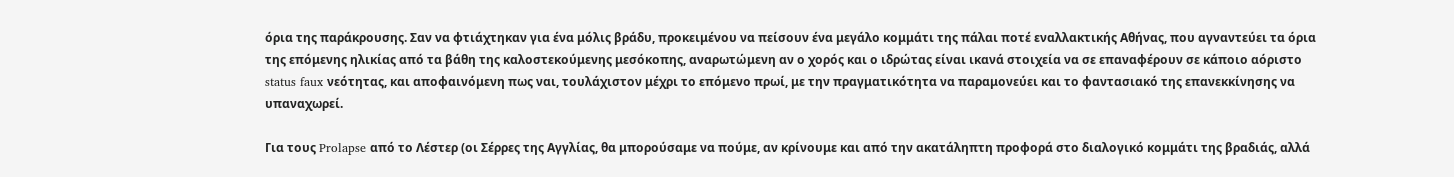όρια της παράκρουσης. Σαν να φτιάχτηκαν για ένα μόλις βράδυ, προκειμένου να πείσουν ένα μεγάλο κομμάτι της πάλαι ποτέ εναλλακτικής Αθήνας, που αγναντεύει τα όρια της επόμενης ηλικίας από τα βάθη της καλοστεκούμενης μεσόκοπης, αναρωτώμενη αν ο χορός και ο ιδρώτας είναι ικανά στοιχεία να σε επαναφέρουν σε κάποιο αόριστο status faux νεότητας, και αποφαινόμενη πως ναι, τουλάχιστον μέχρι το επόμενο πρωί, με την πραγματικότητα να παραμονεύει και το φαντασιακό της επανεκκίνησης να υπαναχωρεί.

Για τους Prolapse από το Λέστερ (οι Σέρρες της Αγγλίας, θα μπορούσαμε να πούμε, αν κρίνουμε και από την ακατάληπτη προφορά στο διαλογικό κομμάτι της βραδιάς, αλλά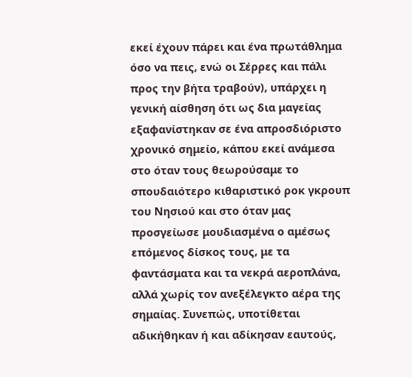εκεί έχουν πάρει και ένα πρωτάθλημα όσο να πεις, ενώ οι Σέρρες και πάλι προς την βήτα τραβούν), υπάρχει η γενική αίσθηση ότι ως δια μαγείας εξαφανίστηκαν σε ένα απροσδιόριστο χρονικό σημείο, κάπου εκεί ανάμεσα στο όταν τους θεωρούσαμε το σπουδαιότερο κιθαριστικό ροκ γκρουπ του Νησιού και στο όταν μας προσγείωσε μουδιασμένα ο αμέσως επόμενος δίσκος τους, με τα φαντάσματα και τα νεκρά αεροπλάνα, αλλά χωρίς τον ανεξέλεγκτο αέρα της σημαίας. Συνεπώς, υποτίθεται αδικήθηκαν ή και αδίκησαν εαυτούς,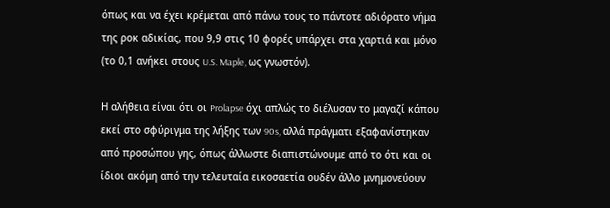όπως και να έχει κρέμεται από πάνω τους το πάντοτε αδιόρατο νήμα της ροκ αδικίας, που 9,9 στις 10 φορές υπάρχει στα χαρτιά και μόνο (το 0,1 ανήκει στους U.S. Maple, ως γνωστόν).

Η αλήθεια είναι ότι οι Prolapse όχι απλώς το διέλυσαν το μαγαζί κάπου εκεί στο σφύριγμα της λήξης των 90s, αλλά πράγματι εξαφανίστηκαν από προσώπου γης, όπως άλλωστε διαπιστώνουμε από το ότι και οι ίδιοι ακόμη από την τελευταία εικοσαετία ουδέν άλλο μνημονεύουν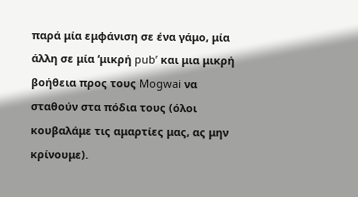παρά μία εμφάνιση σε ένα γάμο, μία άλλη σε μία ‘μικρή pub’ και μια μικρή βοήθεια προς τους Mogwai να σταθούν στα πόδια τους (όλοι κουβαλάμε τις αμαρτίες μας, ας μην κρίνουμε).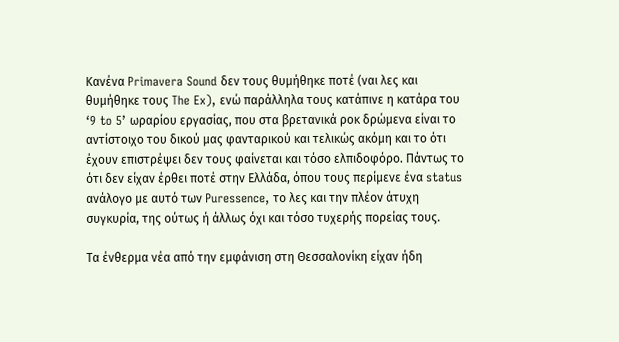Κανένα Primavera Sound δεν τους θυμήθηκε ποτέ (ναι λες και θυμήθηκε τους The Ex), ενώ παράλληλα τους κατάπινε η κατάρα του ‘9 to 5’ ωραρίου εργασίας, που στα βρετανικά ροκ δρώμενα είναι το αντίστοιχο του δικού μας φανταρικού και τελικώς ακόμη και το ότι έχουν επιστρέψει δεν τους φαίνεται και τόσο ελπιδοφόρο. Πάντως το ότι δεν είχαν έρθει ποτέ στην Ελλάδα, όπου τους περίμενε ένα status ανάλογο με αυτό των Puressence, το λες και την πλέον άτυχη συγκυρία, της ούτως ή άλλως όχι και τόσο τυχερής πορείας τους.

Τα ένθερμα νέα από την εμφάνιση στη Θεσσαλονίκη είχαν ήδη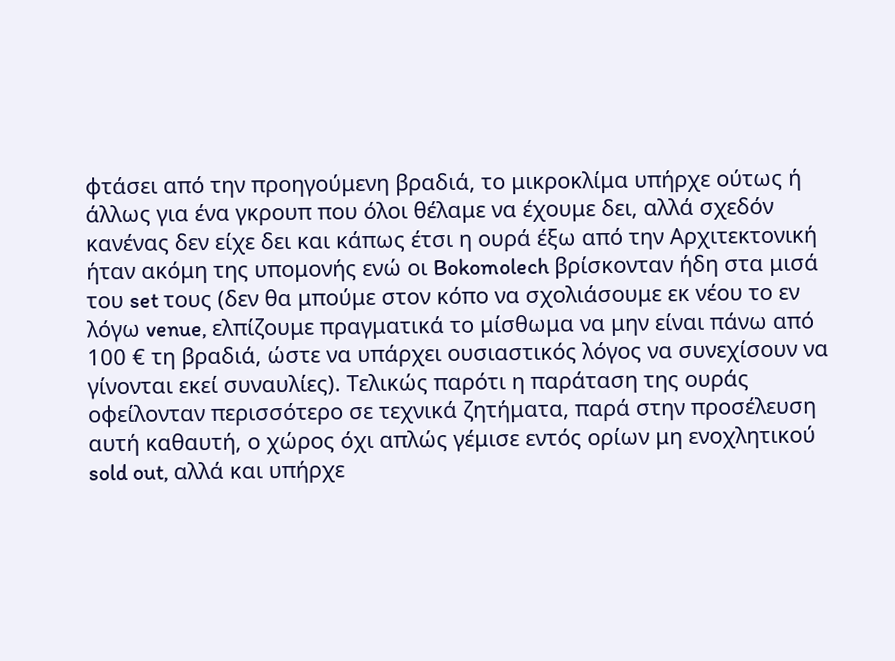φτάσει από την προηγούμενη βραδιά, το μικροκλίμα υπήρχε ούτως ή άλλως για ένα γκρουπ που όλοι θέλαμε να έχουμε δει, αλλά σχεδόν κανένας δεν είχε δει και κάπως έτσι η ουρά έξω από την Αρχιτεκτονική ήταν ακόμη της υπομονής ενώ οι Bokomolech βρίσκονταν ήδη στα μισά του set τους (δεν θα μπούμε στον κόπο να σχολιάσουμε εκ νέου το εν λόγω venue, ελπίζουμε πραγματικά το μίσθωμα να μην είναι πάνω από 100 € τη βραδιά, ώστε να υπάρχει ουσιαστικός λόγος να συνεχίσουν να γίνονται εκεί συναυλίες). Τελικώς παρότι η παράταση της ουράς οφείλονταν περισσότερο σε τεχνικά ζητήματα, παρά στην προσέλευση αυτή καθαυτή, ο χώρος όχι απλώς γέμισε εντός ορίων μη ενοχλητικού sold out, αλλά και υπήρχε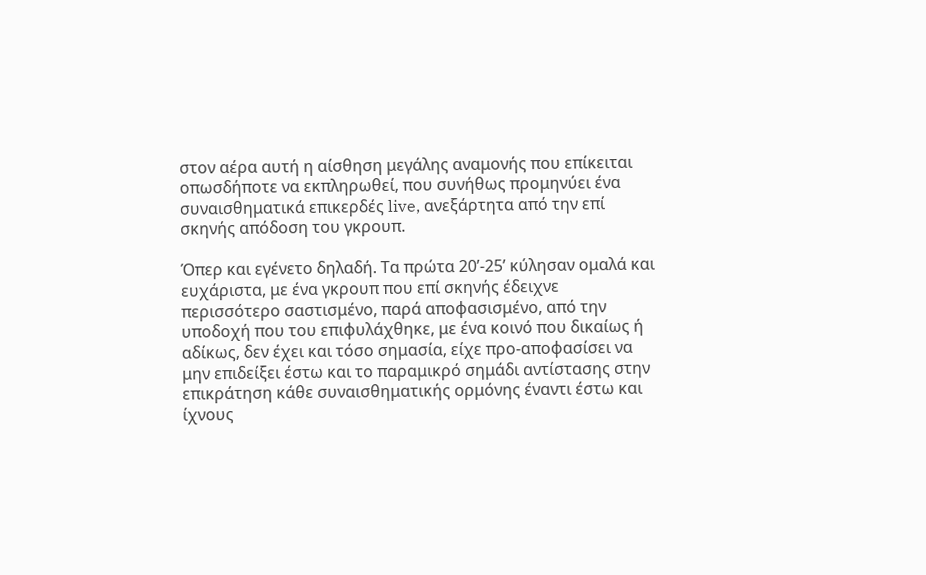στον αέρα αυτή η αίσθηση μεγάλης αναμονής που επίκειται οπωσδήποτε να εκπληρωθεί, που συνήθως προμηνύει ένα συναισθηματικά επικερδές live, ανεξάρτητα από την επί σκηνής απόδοση του γκρουπ.

Όπερ και εγένετο δηλαδή. Τα πρώτα 20’-25’ κύλησαν ομαλά και ευχάριστα, με ένα γκρουπ που επί σκηνής έδειχνε περισσότερο σαστισμένο, παρά αποφασισμένο, από την υποδοχή που του επιφυλάχθηκε, με ένα κοινό που δικαίως ή αδίκως, δεν έχει και τόσο σημασία, είχε προ-αποφασίσει να μην επιδείξει έστω και το παραμικρό σημάδι αντίστασης στην επικράτηση κάθε συναισθηματικής ορμόνης έναντι έστω και ίχνους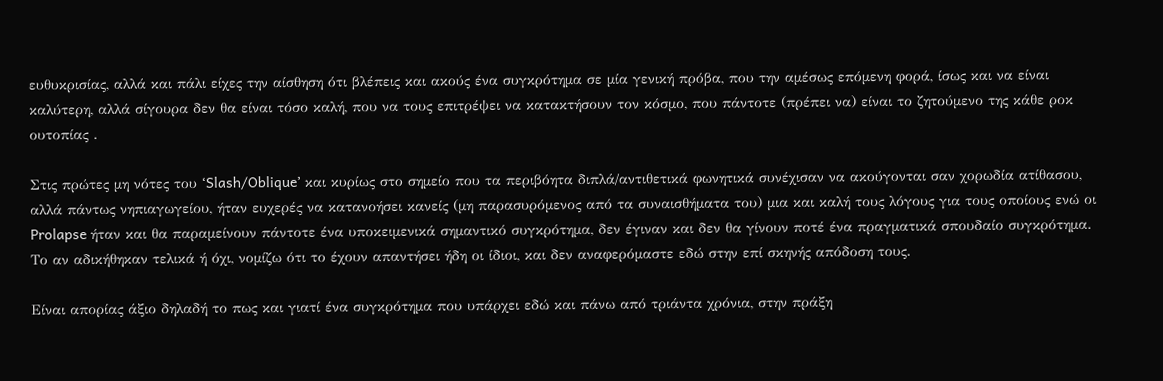ευθυκρισίας, αλλά και πάλι είχες την αίσθηση ότι βλέπεις και ακούς ένα συγκρότημα σε μία γενική πρόβα, που την αμέσως επόμενη φορά, ίσως και να είναι καλύτερη, αλλά σίγουρα δεν θα είναι τόσο καλή, που να τους επιτρέψει να κατακτήσουν τον κόσμο, που πάντοτε (πρέπει να) είναι το ζητούμενο της κάθε ροκ ουτοπίας .

Στις πρώτες μη νότες του ‘Slash/Oblique’ και κυρίως στο σημείο που τα περιβόητα διπλά/αντιθετικά φωνητικά συνέχισαν να ακούγονται σαν χορωδία ατίθασου, αλλά πάντως νηπιαγωγείου, ήταν ευχερές να κατανοήσει κανείς (μη παρασυρόμενος από τα συναισθήματα του) μια και καλή τους λόγους για τους οποίους ενώ οι Prolapse ήταν και θα παραμείνουν πάντοτε ένα υποκειμενικά σημαντικό συγκρότημα, δεν έγιναν και δεν θα γίνουν ποτέ ένα πραγματικά σπουδαίο συγκρότημα. Το αν αδικήθηκαν τελικά ή όχι, νομίζω ότι το έχουν απαντήσει ήδη οι ίδιοι, και δεν αναφερόμαστε εδώ στην επί σκηνής απόδοση τους.

Είναι απορίας άξιο δηλαδή το πως και γιατί ένα συγκρότημα που υπάρχει εδώ και πάνω από τριάντα χρόνια, στην πράξη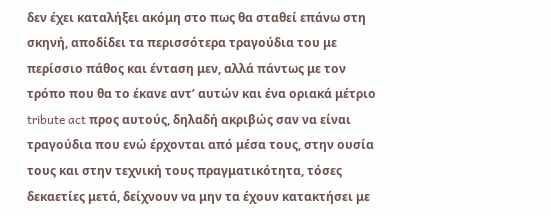δεν έχει καταλήξει ακόμη στο πως θα σταθεί επάνω στη σκηνή, αποδίδει τα περισσότερα τραγούδια του με περίσσιο πάθος και ένταση μεν, αλλά πάντως με τον τρόπο που θα το έκανε αντ’ αυτών και ένα οριακά μέτριο tribute act προς αυτούς, δηλαδή ακριβώς σαν να είναι τραγούδια που ενώ έρχονται από μέσα τους, στην ουσία τους και στην τεχνική τους πραγματικότητα, τόσες δεκαετίες μετά, δείχνουν να μην τα έχουν κατακτήσει με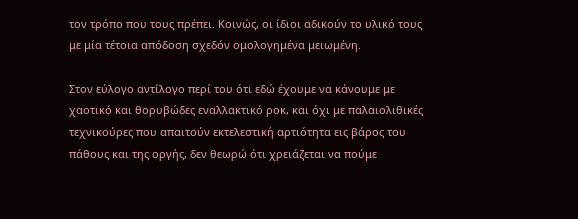τον τρόπο που τους πρέπει. Κοινώς, οι ίδιοι αδικούν το υλικό τους με μία τέτοια απόδοση σχεδόν ομολογημένα μειωμένη.

Στον εύλογο αντίλογο περί του ότι εδώ έχουμε να κάνουμε με χαοτικό και θορυβώδες εναλλακτικό ροκ, και όχι με παλαιολιθικές τεχνικούρες που απαιτούν εκτελεστική αρτιότητα εις βάρος του πάθους και της οργής, δεν θεωρώ ότι χρειάζεται να πούμε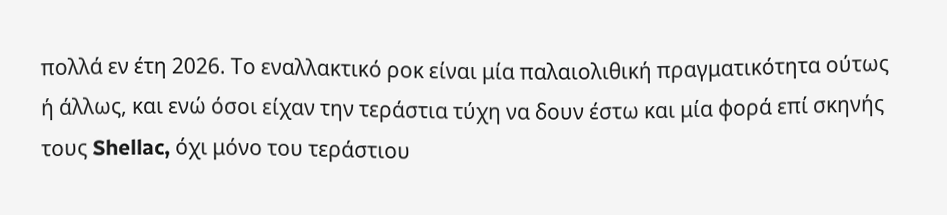πολλά εν έτη 2026. Το εναλλακτικό ροκ είναι μία παλαιολιθική πραγματικότητα ούτως ή άλλως, και ενώ όσοι είχαν την τεράστια τύχη να δουν έστω και μία φορά επί σκηνής τους Shellac, όχι μόνο του τεράστιου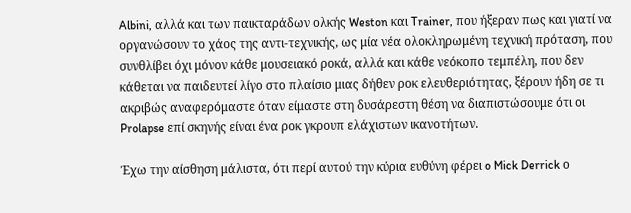Albini, αλλά και των παικταράδων ολκής Weston και Trainer, που ήξεραν πως και γιατί να οργανώσουν το χάος της αντι-τεχνικής, ως μία νέα ολοκληρωμένη τεχνική πρόταση, που συνθλίβει όχι μόνον κάθε μουσειακό ροκά, αλλά και κάθε νεόκοπο τεμπέλη, που δεν κάθεται να παιδευτεί λίγο στο πλαίσιο μιας δήθεν ροκ ελευθεριότητας, ξέρουν ήδη σε τι ακριβώς αναφερόμαστε όταν είμαστε στη δυσάρεστη θέση να διαπιστώσουμε ότι οι Prolapse επί σκηνής είναι ένα ροκ γκρουπ ελάχιστων ικανοτήτων.

Έχω την αίσθηση μάλιστα, ότι περί αυτού την κύρια ευθύνη φέρει o Mick Derrick ο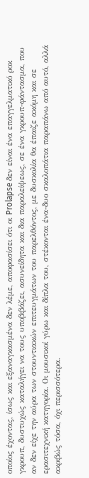οποίος έχοντας, ίσως και εξαναγκασμένα δεν λέμε, αποφασίσει ότι οι Prolapse δεν είναι ένα επαγγελματικό ροκ γκρουπ, δυστυχώς καταλήγει να τους υποβιβάζει, ασυνείδητα και δια παραλείψεως, σε ένα γκρουπ-φάντασμα, που αν δεν είχε την αύρα των στουντιακών επιτευγμάτων του παρελθόντος, με δυσκολία θα έπαιζε ακόμη και σε ερασιτεχνική κατηγορία. Οι μουσικοί γύρω και δίπλα του, στέκονται ένα-δυο σκαλοπάτια παραπάνω από αυτό, αλλά ακριβώς τόσα, όχι περισσότερα.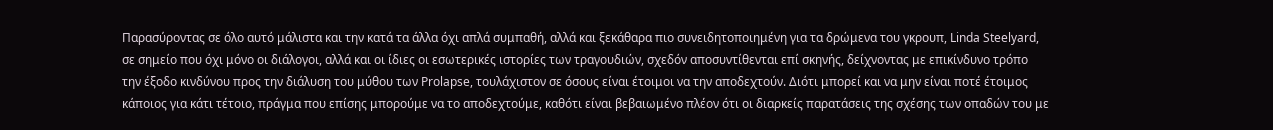Παρασύροντας σε όλο αυτό μάλιστα και την κατά τα άλλα όχι απλά συμπαθή, αλλά και ξεκάθαρα πιο συνειδητοποιημένη για τα δρώμενα του γκρουπ, Linda Steelyard, σε σημείο που όχι μόνο οι διάλογοι, αλλά και οι ίδιες οι εσωτερικές ιστορίες των τραγουδιών, σχεδόν αποσυντίθενται επί σκηνής, δείχνοντας με επικίνδυνο τρόπο την έξοδο κινδύνου προς την διάλυση του μύθου των Prolapse, τουλάχιστον σε όσους είναι έτοιμοι να την αποδεχτούν. Διότι μπορεί και να μην είναι ποτέ έτοιμος κάποιος για κάτι τέτοιο, πράγμα που επίσης μπορούμε να το αποδεχτούμε, καθότι είναι βεβαιωμένο πλέον ότι οι διαρκείς παρατάσεις της σχέσης των οπαδών του με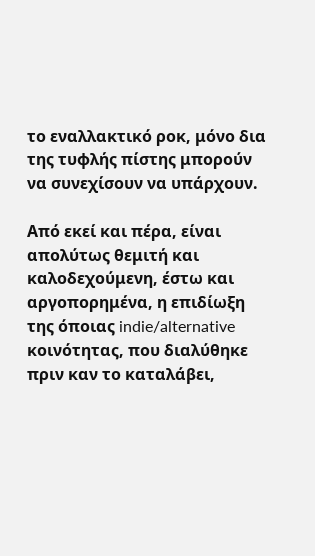το εναλλακτικό ροκ, μόνο δια της τυφλής πίστης μπορούν να συνεχίσουν να υπάρχουν.

Από εκεί και πέρα, είναι απολύτως θεμιτή και καλοδεχούμενη, έστω και αργοπορημένα, η επιδίωξη της όποιας indie/alternative κοινότητας, που διαλύθηκε πριν καν το καταλάβει,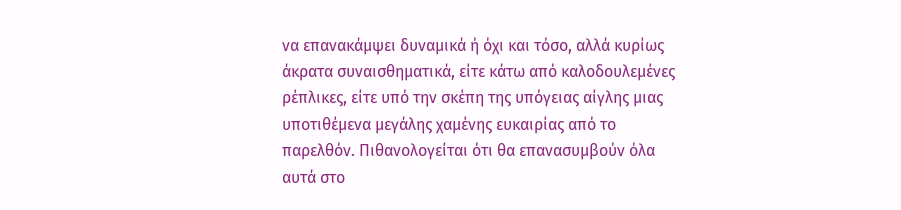να επανακάμψει δυναμικά ή όχι και τόσο, αλλά κυρίως άκρατα συναισθηματικά, είτε κάτω από καλοδουλεμένες ρέπλικες, είτε υπό την σκέπη της υπόγειας αίγλης μιας υποτιθέμενα μεγάλης χαμένης ευκαιρίας από το παρελθόν. Πιθανολογείται ότι θα επανασυμβούν όλα αυτά στο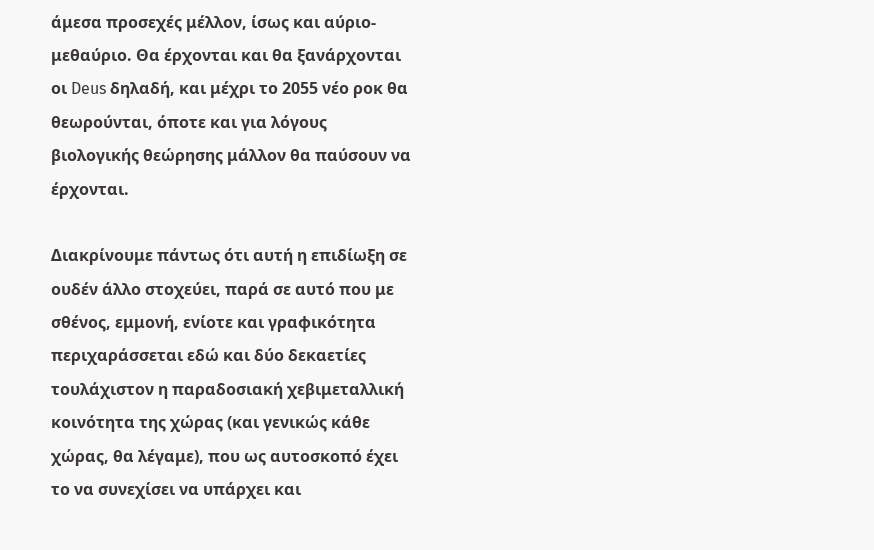άμεσα προσεχές μέλλον, ίσως και αύριο-μεθαύριο. Θα έρχονται και θα ξανάρχονται οι Deus δηλαδή, και μέχρι το 2055 νέο ροκ θα θεωρούνται, όποτε και για λόγους βιολογικής θεώρησης μάλλον θα παύσουν να έρχονται.

Διακρίνουμε πάντως ότι αυτή η επιδίωξη σε ουδέν άλλο στοχεύει, παρά σε αυτό που με σθένος, εμμονή, ενίοτε και γραφικότητα περιχαράσσεται εδώ και δύο δεκαετίες τουλάχιστον η παραδοσιακή χεβιμεταλλική κοινότητα της χώρας (και γενικώς κάθε χώρας, θα λέγαμε), που ως αυτοσκοπό έχει το να συνεχίσει να υπάρχει και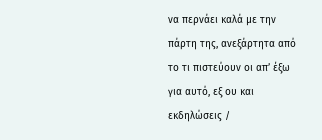να περνάει καλά με την πάρτη της, ανεξάρτητα από το τι πιστεύουν οι απ’ έξω για αυτό, εξ ου και εκδηλώσεις /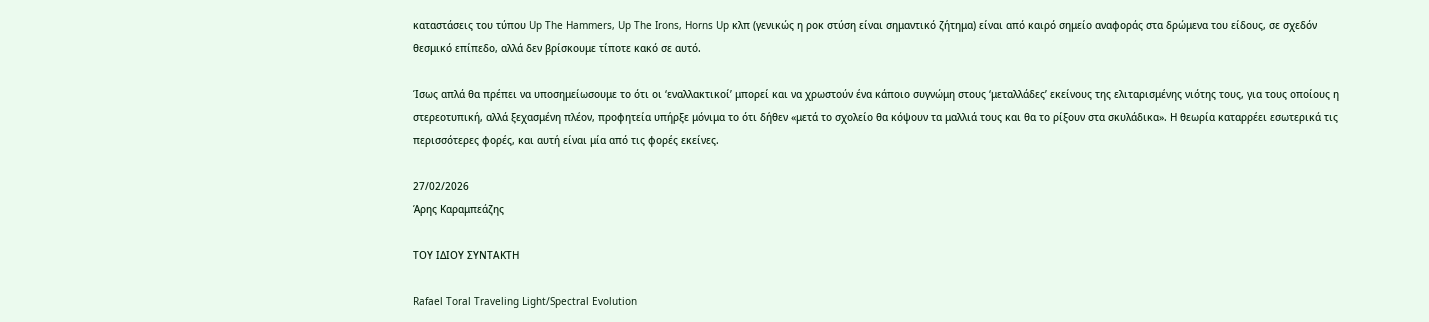καταστάσεις του τύπου Up The Hammers, Up The Irons, Horns Up κλπ (γενικώς η ροκ στύση είναι σημαντικό ζήτημα) είναι από καιρό σημείο αναφοράς στα δρώμενα του είδους, σε σχεδόν θεσμικό επίπεδο, αλλά δεν βρίσκουμε τίποτε κακό σε αυτό.

Ίσως απλά θα πρέπει να υποσημείωσουμε το ότι οι ‘εναλλακτικοί’ μπορεί και να χρωστούν ένα κάποιο συγνώμη στους ‘μεταλλάδες’ εκείνους της ελιταρισμένης νιότης τους, για τους οποίους η στερεοτυπική, αλλά ξεχασμένη πλέον, προφητεία υπήρξε μόνιμα το ότι δήθεν «μετά το σχολείο θα κόψουν τα μαλλιά τους και θα το ρίξουν στα σκυλάδικα». Η θεωρία καταρρέει εσωτερικά τις περισσότερες φορές, και αυτή είναι μία από τις φορές εκείνες.

27/02/2026
Άρης Καραμπεάζης

ΤΟΥ ΙΔΙΟΥ ΣΥΝΤΑΚΤΗ

Rafael Toral Traveling Light/Spectral Evolution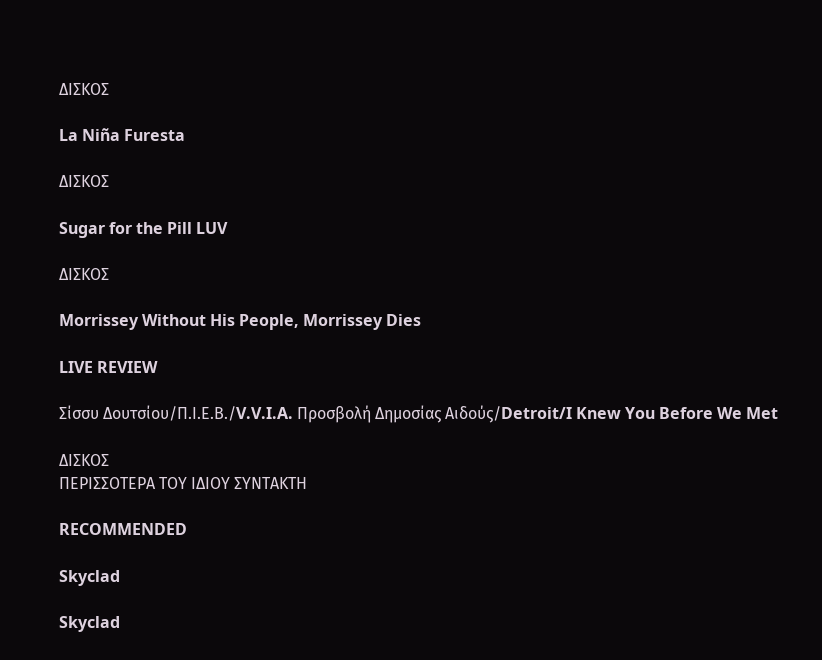ΔΙΣΚΟΣ

La Niña Furesta

ΔΙΣΚΟΣ

Sugar for the Pill LUV

ΔΙΣΚΟΣ

Morrissey Without His People, Morrissey Dies

LIVE REVIEW

Σίσσυ Δουτσίου/Π.Ι.Ε.Β./V.V.I.A. Προσβολή Δημοσίας Αιδούς/Detroit/I Knew You Before We Met

ΔΙΣΚΟΣ
ΠΕΡΙΣΣΟΤΕΡΑ ΤΟΥ ΙΔΙΟΥ ΣΥΝΤΑΚΤΗ

RECOMMENDED

Skyclad

Skyclad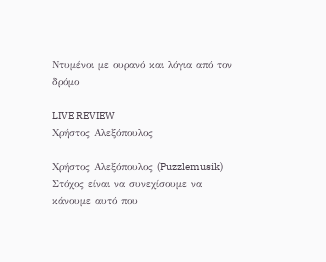Ντυμένοι με ουρανό και λόγια από τον δρόμο

LIVE REVIEW
Χρήστος Αλεξόπουλος

Χρήστος Αλεξόπουλος (Puzzlemusik) Στόχος είναι να συνεχίσουμε να κάνουμε αυτό που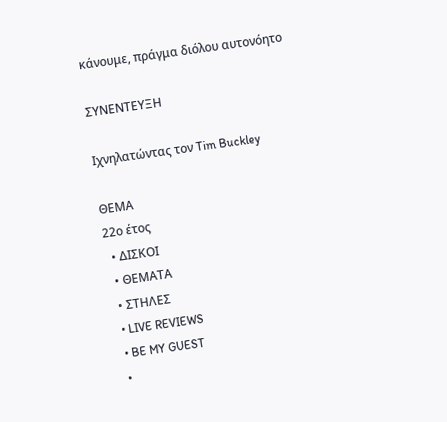κάνουμε, πράγμα διόλου αυτονόητο

ΣΥΝΕΝΤΕΥΞΗ

Ιχνηλατώντας τον Tim Buckley

ΘΕΜΑ
22ο έτος
  • ΔΙΣΚΟΙ
  • ΘΕΜΑΤΑ
  • ΣΤΗΛΕΣ
  • LIVE REVIEWS
  • BE MY GUEST
  •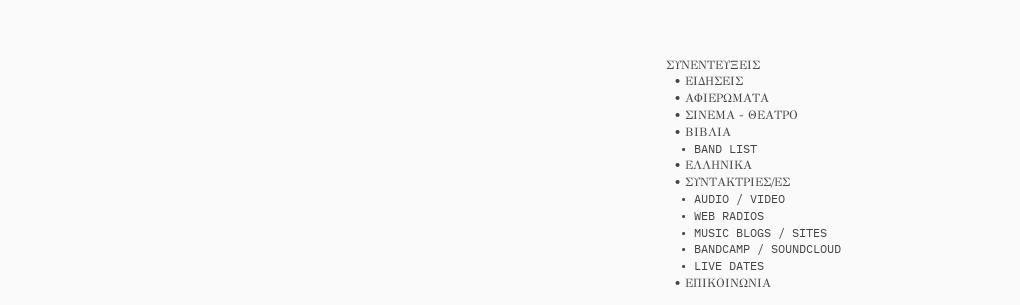ΣΥΝΕΝΤΕΥΞΕΙΣ
  • ΕΙΔΗΣΕΙΣ
  • ΑΦΙΕΡΩΜΑΤΑ
  • ΣΙΝΕΜΑ - ΘΕΑΤΡΟ
  • ΒΙΒΛΙΑ
  • BAND LIST
  • ΕΛΛΗΝΙΚΑ
  • ΣΥΝΤΑΚΤΡΙΕΣ/ΕΣ
  • AUDIO / VIDEO
  • WEB RADIOS
  • MUSIC BLOGS / SITES
  • BANDCAMP / SOUNDCLOUD
  • LIVE DATES
  • ΕΠΙΚΟΙΝΩΝΙΑ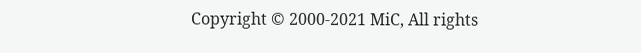Copyright © 2000-2021 MiC, All rights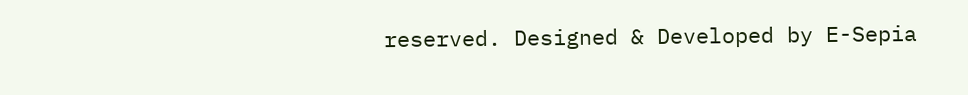reserved. Designed & Developed by E-Sepia